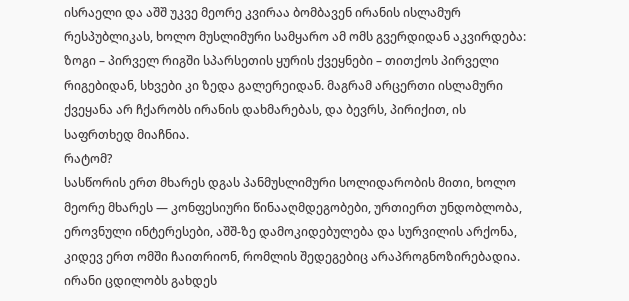ისრაელი და აშშ უკვე მეორე კვირაა ბომბავენ ირანის ისლამურ რესპუბლიკას, ხოლო მუსლიმური სამყარო ამ ომს გვერდიდან აკვირდება: ზოგი – პირველ რიგში სპარსეთის ყურის ქვეყნები – თითქოს პირველი რიგებიდან, სხვები კი ზედა გალერეიდან. მაგრამ არცერთი ისლამური ქვეყანა არ ჩქარობს ირანის დახმარებას, და ბევრს, პირიქით, ის საფრთხედ მიაჩნია.
რატომ?
სასწორის ერთ მხარეს დგას პანმუსლიმური სოლიდარობის მითი, ხოლო მეორე მხარეს — კონფესიური წინააღმდეგობები, ურთიერთ უნდობლობა, ეროვნული ინტერესები, აშშ-ზე დამოკიდებულება და სურვილის არქონა, კიდევ ერთ ომში ჩაითრიონ, რომლის შედეგებიც არაპროგნოზირებადია. ირანი ცდილობს გახდეს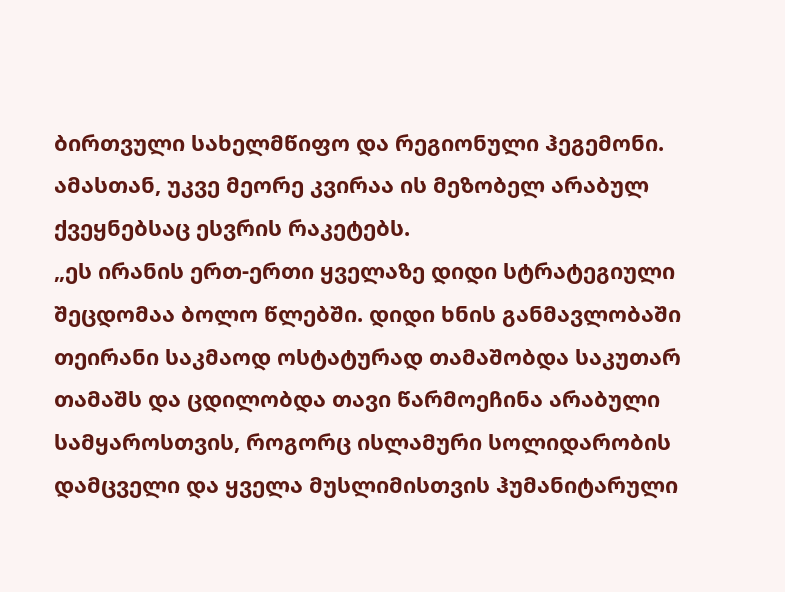ბირთვული სახელმწიფო და რეგიონული ჰეგემონი. ამასთან, უკვე მეორე კვირაა ის მეზობელ არაბულ ქვეყნებსაც ესვრის რაკეტებს.
„ეს ირანის ერთ-ერთი ყველაზე დიდი სტრატეგიული შეცდომაა ბოლო წლებში. დიდი ხნის განმავლობაში თეირანი საკმაოდ ოსტატურად თამაშობდა საკუთარ თამაშს და ცდილობდა თავი წარმოეჩინა არაბული სამყაროსთვის, როგორც ისლამური სოლიდარობის დამცველი და ყველა მუსლიმისთვის ჰუმანიტარული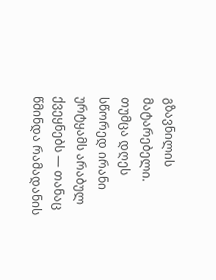გზავნილის მატარებელი. თუმცა დღეს სწორედ ირანი ურტყამს არაბულ ქვეყნებს — თანაც წმინდა რამადანის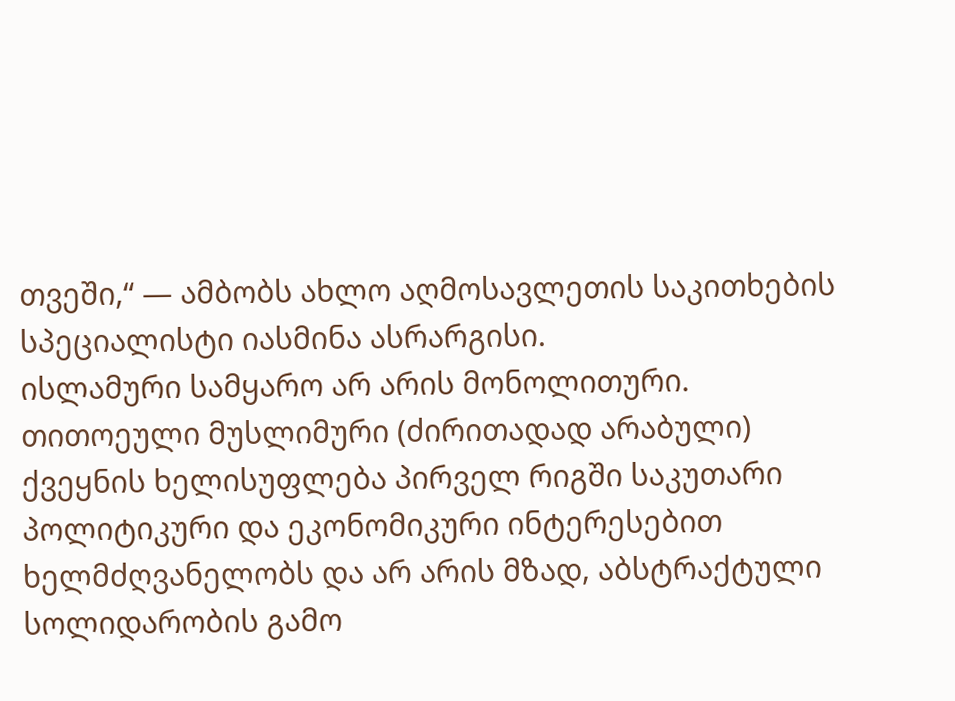თვეში,“ — ამბობს ახლო აღმოსავლეთის საკითხების სპეციალისტი იასმინა ასრარგისი.
ისლამური სამყარო არ არის მონოლითური. თითოეული მუსლიმური (ძირითადად არაბული) ქვეყნის ხელისუფლება პირველ რიგში საკუთარი პოლიტიკური და ეკონომიკური ინტერესებით ხელმძღვანელობს და არ არის მზად, აბსტრაქტული სოლიდარობის გამო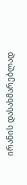ირანის დასახმარებლად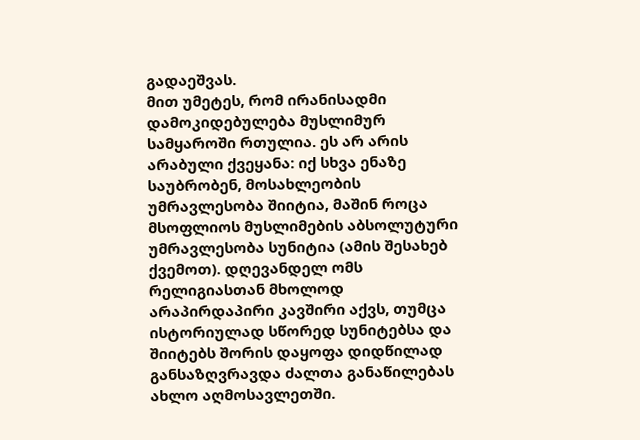გადაეშვას.
მით უმეტეს, რომ ირანისადმი დამოკიდებულება მუსლიმურ სამყაროში რთულია. ეს არ არის არაბული ქვეყანა: იქ სხვა ენაზე საუბრობენ, მოსახლეობის უმრავლესობა შიიტია, მაშინ როცა მსოფლიოს მუსლიმების აბსოლუტური უმრავლესობა სუნიტია (ამის შესახებ ქვემოთ). დღევანდელ ომს რელიგიასთან მხოლოდ არაპირდაპირი კავშირი აქვს, თუმცა ისტორიულად სწორედ სუნიტებსა და შიიტებს შორის დაყოფა დიდწილად განსაზღვრავდა ძალთა განაწილებას ახლო აღმოსავლეთში.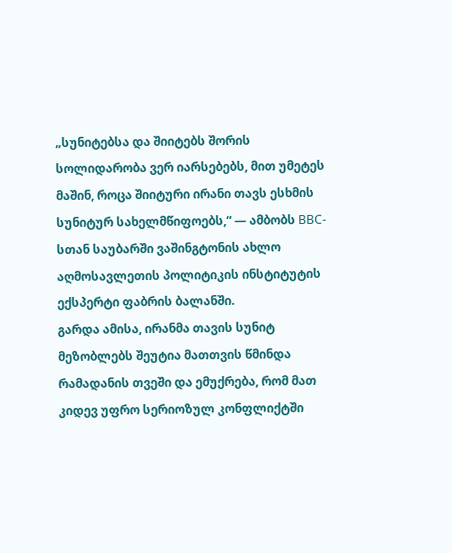„სუნიტებსა და შიიტებს შორის სოლიდარობა ვერ იარსებებს, მით უმეტეს მაშინ, როცა შიიტური ირანი თავს ესხმის სუნიტურ სახელმწიფოებს,“ — ამბობს BBC-სთან საუბარში ვაშინგტონის ახლო აღმოსავლეთის პოლიტიკის ინსტიტუტის ექსპერტი ფაბრის ბალანში.
გარდა ამისა, ირანმა თავის სუნიტ მეზობლებს შეუტია მათთვის წმინდა რამადანის თვეში და ემუქრება, რომ მათ კიდევ უფრო სერიოზულ კონფლიქტში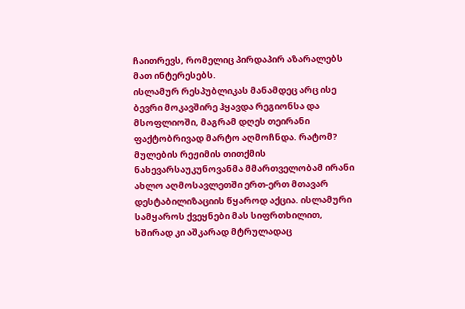ჩაითრევს, რომელიც პირდაპირ აზარალებს მათ ინტერესებს.
ისლამურ რესპუბლიკას მანამდეც არც ისე ბევრი მოკავშირე ჰყავდა რეგიონსა და მსოფლიოში, მაგრამ დღეს თეირანი ფაქტობრივად მარტო აღმოჩნდა. რატომ?
მულების რეჟიმის თითქმის ნახევარსაუკუნოვანმა მმართველობამ ირანი ახლო აღმოსავლეთში ერთ-ერთ მთავარ დესტაბილიზაციის წყაროდ აქცია. ისლამური სამყაროს ქვეყნები მას სიფრთხილით, ხშირად კი აშკარად მტრულადაც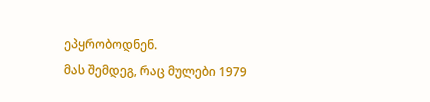ეპყრობოდნენ.
მას შემდეგ, რაც მულები 1979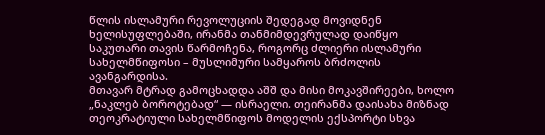წლის ისლამური რევოლუციის შედეგად მოვიდნენ ხელისუფლებაში, ირანმა თანმიმდევრულად დაიწყო საკუთარი თავის წარმოჩენა, როგორც ძლიერი ისლამური სახელმწიფოსი – მუსლიმური სამყაროს ბრძოლის ავანგარდისა.
მთავარ მტრად გამოცხადდა აშშ და მისი მოკავშირეები, ხოლო „ნაკლებ ბოროტებად“ — ისრაელი. თეირანმა დაისახა მიზნად თეოკრატიული სახელმწიფოს მოდელის ექსპორტი სხვა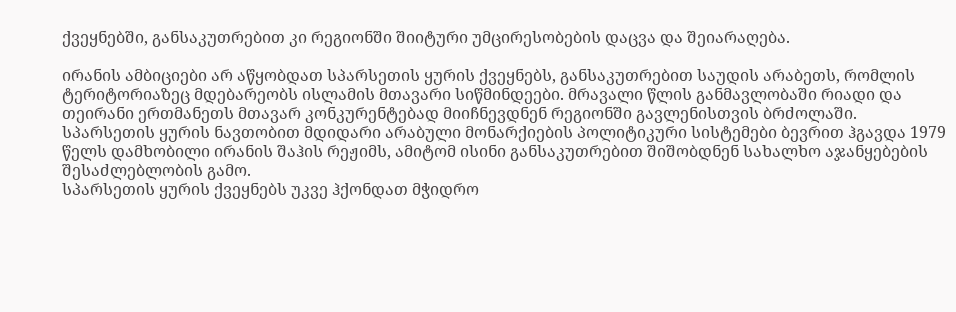ქვეყნებში, განსაკუთრებით კი რეგიონში შიიტური უმცირესობების დაცვა და შეიარაღება.

ირანის ამბიციები არ აწყობდათ სპარსეთის ყურის ქვეყნებს, განსაკუთრებით საუდის არაბეთს, რომლის ტერიტორიაზეც მდებარეობს ისლამის მთავარი სიწმინდეები. მრავალი წლის განმავლობაში რიადი და თეირანი ერთმანეთს მთავარ კონკურენტებად მიიჩნევდნენ რეგიონში გავლენისთვის ბრძოლაში.
სპარსეთის ყურის ნავთობით მდიდარი არაბული მონარქიების პოლიტიკური სისტემები ბევრით ჰგავდა 1979 წელს დამხობილი ირანის შაჰის რეჟიმს, ამიტომ ისინი განსაკუთრებით შიშობდნენ სახალხო აჯანყებების შესაძლებლობის გამო.
სპარსეთის ყურის ქვეყნებს უკვე ჰქონდათ მჭიდრო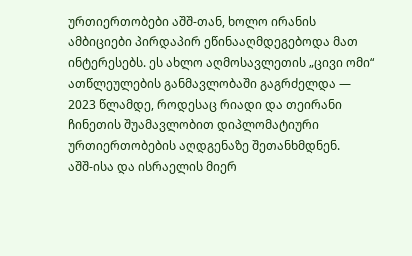ურთიერთობები აშშ-თან, ხოლო ირანის ამბიციები პირდაპირ ეწინააღმდეგებოდა მათ ინტერესებს. ეს ახლო აღმოსავლეთის „ცივი ომი“ ათწლეულების განმავლობაში გაგრძელდა — 2023 წლამდე, როდესაც რიადი და თეირანი ჩინეთის შუამავლობით დიპლომატიური ურთიერთობების აღდგენაზე შეთანხმდნენ.
აშშ-ისა და ისრაელის მიერ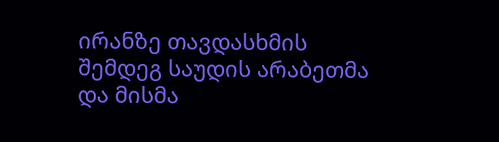ირანზე თავდასხმის შემდეგ საუდის არაბეთმა და მისმა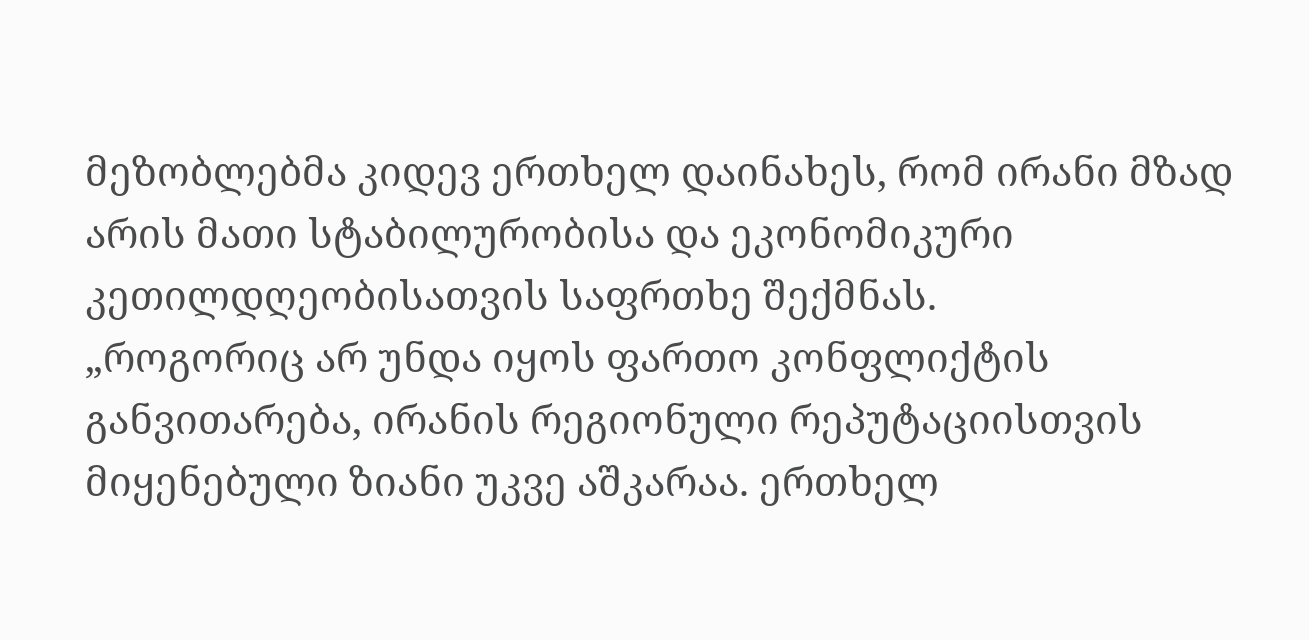მეზობლებმა კიდევ ერთხელ დაინახეს, რომ ირანი მზად არის მათი სტაბილურობისა და ეკონომიკური კეთილდღეობისათვის საფრთხე შექმნას.
„როგორიც არ უნდა იყოს ფართო კონფლიქტის განვითარება, ირანის რეგიონული რეპუტაციისთვის მიყენებული ზიანი უკვე აშკარაა. ერთხელ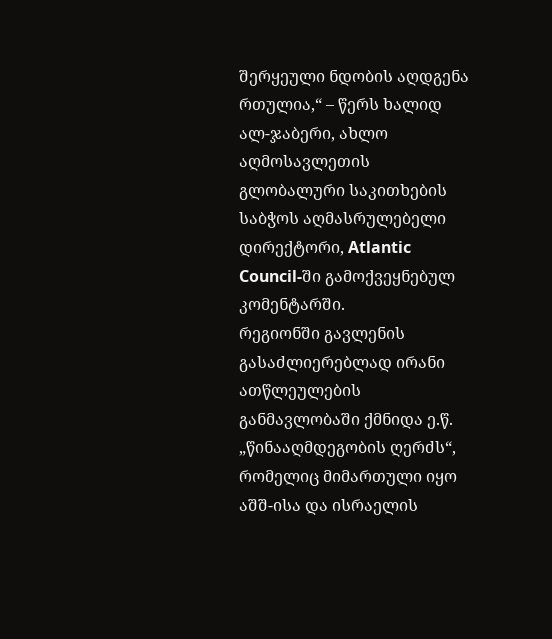შერყეული ნდობის აღდგენა რთულია,“ – წერს ხალიდ ალ-ჯაბერი, ახლო აღმოსავლეთის გლობალური საკითხების საბჭოს აღმასრულებელი დირექტორი, Atlantic Council-ში გამოქვეყნებულ კომენტარში.
რეგიონში გავლენის გასაძლიერებლად ირანი ათწლეულების განმავლობაში ქმნიდა ე.წ. „წინააღმდეგობის ღერძს“, რომელიც მიმართული იყო აშშ-ისა და ისრაელის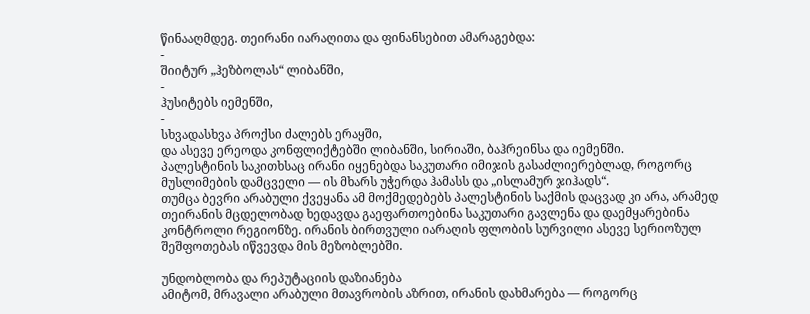წინააღმდეგ. თეირანი იარაღითა და ფინანსებით ამარაგებდა:
-
შიიტურ „ჰეზბოლას“ ლიბანში,
-
ჰუსიტებს იემენში,
-
სხვადასხვა პროქსი ძალებს ერაყში,
და ასევე ერეოდა კონფლიქტებში ლიბანში, სირიაში, ბაჰრეინსა და იემენში.
პალესტინის საკითხსაც ირანი იყენებდა საკუთარი იმიჯის გასაძლიერებლად, როგორც მუსლიმების დამცველი — ის მხარს უჭერდა ჰამასს და „ისლამურ ჯიჰადს“.
თუმცა ბევრი არაბული ქვეყანა ამ მოქმედებებს პალესტინის საქმის დაცვად კი არა, არამედ თეირანის მცდელობად ხედავდა გაეფართოებინა საკუთარი გავლენა და დაემყარებინა კონტროლი რეგიონზე. ირანის ბირთვული იარაღის ფლობის სურვილი ასევე სერიოზულ შეშფოთებას იწვევდა მის მეზობლებში.

უნდობლობა და რეპუტაციის დაზიანება
ამიტომ, მრავალი არაბული მთავრობის აზრით, ირანის დახმარება — როგორც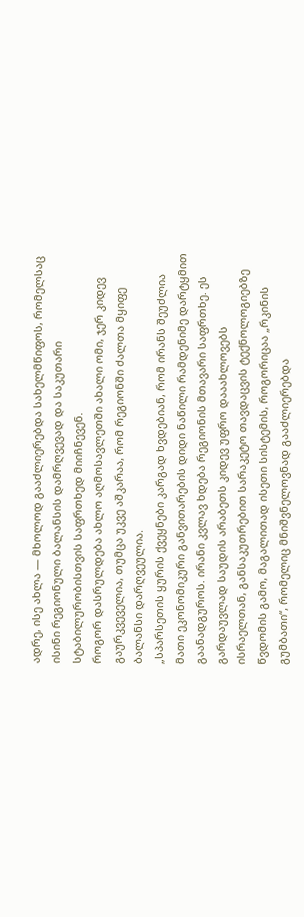ადრე, ისე ახლა — მხოლოდ გააძლიერებდა სახელმწიფოს, რომელსაც ისინი რეგიონული ბალანსის დამრღვევად და საკუთარი სტაბილურობისთვის საფრთხედ მიიჩნევენ.
როგორ დასრულდება ახლო აღმოსავლეთში ახალი ომი, ჯერ კიდევ გაურკვეველია, თუმცა უკვე აშკარაა, რომ რეგიონში ძალთა მყიფე ბალანსი დარღვეულია.
„სპარსეთის ყურის ქვეყნები კარგად ხვდებიან, რომ ირანს შეუძლია მათი ეკონომიკური განვითარების დიდი ნაწილი რამდენიმე დარტყმით გაანადგუროს. ირანი კვლავ ხდება რეგიონის მთავარი საფრთხე. ეს გარდაუვლად საუდის არაბეთს კიდევ უფრო დააახლოვებს ისრაელთან, განსაკუთრებით სარაკეტო თავდაცვის ტექნოლოგიებზე წვდომის გამო, მაგალითად ისეთი სისტემის, როგორიცაა „რკინის გუმბათი“, რომელიც მნიშვნელოვნად გააძლიერებდა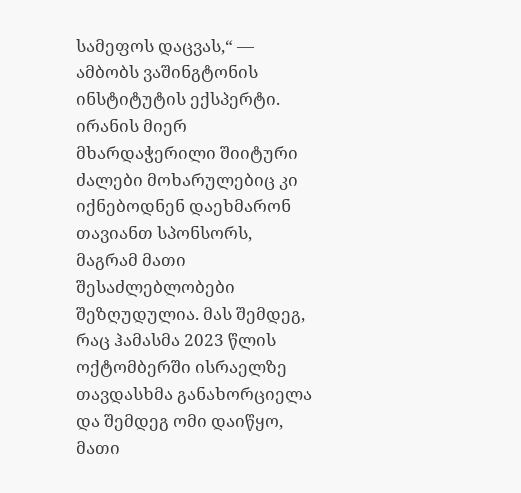სამეფოს დაცვას,“ — ამბობს ვაშინგტონის ინსტიტუტის ექსპერტი.
ირანის მიერ მხარდაჭერილი შიიტური ძალები მოხარულებიც კი იქნებოდნენ დაეხმარონ თავიანთ სპონსორს, მაგრამ მათი შესაძლებლობები შეზღუდულია. მას შემდეგ, რაც ჰამასმა 2023 წლის ოქტომბერში ისრაელზე თავდასხმა განახორციელა და შემდეგ ომი დაიწყო, მათი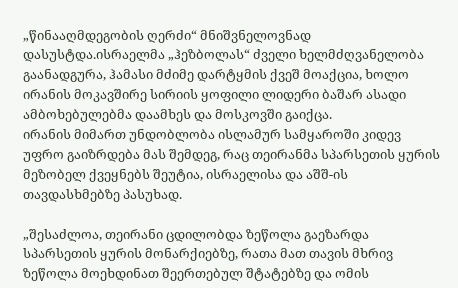„წინააღმდეგობის ღერძი“ მნიშვნელოვნად დასუსტდა.ისრაელმა „ჰეზბოლას“ ძველი ხელმძღვანელობა გაანადგურა, ჰამასი მძიმე დარტყმის ქვეშ მოაქცია, ხოლო ირანის მოკავშირე სირიის ყოფილი ლიდერი ბაშარ ასადი ამბოხებულებმა დაამხეს და მოსკოვში გაიქცა.
ირანის მიმართ უნდობლობა ისლამურ სამყაროში კიდევ უფრო გაიზრდება მას შემდეგ, რაც თეირანმა სპარსეთის ყურის მეზობელ ქვეყნებს შეუტია, ისრაელისა და აშშ-ის თავდასხმებზე პასუხად.

„შესაძლოა, თეირანი ცდილობდა ზეწოლა გაეზარდა სპარსეთის ყურის მონარქიებზე, რათა მათ თავის მხრივ ზეწოლა მოეხდინათ შეერთებულ შტატებზე და ომის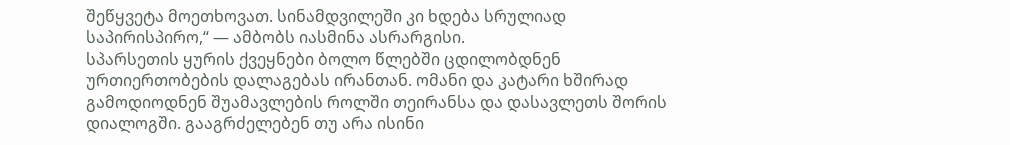შეწყვეტა მოეთხოვათ. სინამდვილეში კი ხდება სრულიად საპირისპირო,“ — ამბობს იასმინა ასრარგისი.
სპარსეთის ყურის ქვეყნები ბოლო წლებში ცდილობდნენ ურთიერთობების დალაგებას ირანთან. ომანი და კატარი ხშირად გამოდიოდნენ შუამავლების როლში თეირანსა და დასავლეთს შორის დიალოგში. გააგრძელებენ თუ არა ისინი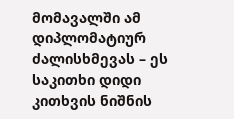მომავალში ამ დიპლომატიურ ძალისხმევას – ეს საკითხი დიდი კითხვის ნიშნის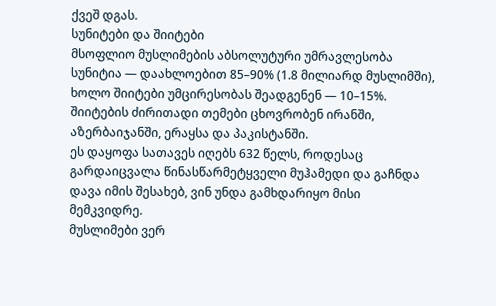ქვეშ დგას.
სუნიტები და შიიტები
მსოფლიო მუსლიმების აბსოლუტური უმრავლესობა სუნიტია — დაახლოებით 85–90% (1.8 მილიარდ მუსლიმში), ხოლო შიიტები უმცირესობას შეადგენენ — 10–15%. შიიტების ძირითადი თემები ცხოვრობენ ირანში, აზერბაიჯანში, ერაყსა და პაკისტანში.
ეს დაყოფა სათავეს იღებს 632 წელს, როდესაც გარდაიცვალა წინასწარმეტყველი მუჰამედი და გაჩნდა დავა იმის შესახებ, ვინ უნდა გამხდარიყო მისი მემკვიდრე.
მუსლიმები ვერ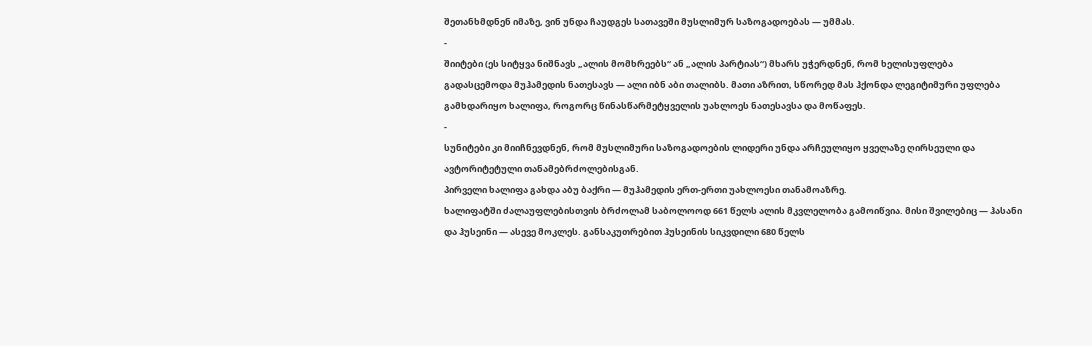შეთანხმდნენ იმაზე, ვინ უნდა ჩაუდგეს სათავეში მუსლიმურ საზოგადოებას — უმმას.
-
შიიტები (ეს სიტყვა ნიშნავს „ალის მომხრეებს“ ან „ალის პარტიას“) მხარს უჭერდნენ, რომ ხელისუფლება გადასცემოდა მუჰამედის ნათესავს — ალი იბნ აბი თალიბს. მათი აზრით, სწორედ მას ჰქონდა ლეგიტიმური უფლება გამხდარიყო ხალიფა, როგორც წინასწარმეტყველის უახლოეს ნათესავსა და მოწაფეს.
-
სუნიტები კი მიიჩნევდნენ, რომ მუსლიმური საზოგადოების ლიდერი უნდა არჩეულიყო ყველაზე ღირსეული და ავტორიტეტული თანამებრძოლებისგან.
პირველი ხალიფა გახდა აბუ ბაქრი — მუჰამედის ერთ-ერთი უახლოესი თანამოაზრე.
ხალიფატში ძალაუფლებისთვის ბრძოლამ საბოლოოდ 661 წელს ალის მკვლელობა გამოიწვია. მისი შვილებიც — ჰასანი და ჰუსეინი — ასევე მოკლეს. განსაკუთრებით ჰუსეინის სიკვდილი 680 წელს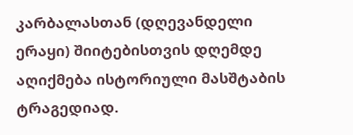კარბალასთან (დღევანდელი ერაყი) შიიტებისთვის დღემდე აღიქმება ისტორიული მასშტაბის ტრაგედიად.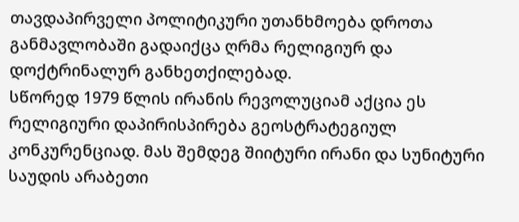თავდაპირველი პოლიტიკური უთანხმოება დროთა განმავლობაში გადაიქცა ღრმა რელიგიურ და დოქტრინალურ განხეთქილებად.
სწორედ 1979 წლის ირანის რევოლუციამ აქცია ეს რელიგიური დაპირისპირება გეოსტრატეგიულ კონკურენციად. მას შემდეგ შიიტური ირანი და სუნიტური საუდის არაბეთი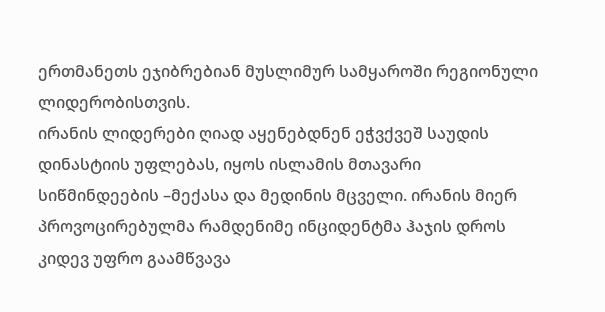ერთმანეთს ეჯიბრებიან მუსლიმურ სამყაროში რეგიონული ლიდერობისთვის.
ირანის ლიდერები ღიად აყენებდნენ ეჭვქვეშ საუდის დინასტიის უფლებას, იყოს ისლამის მთავარი სიწმინდეების –მექასა და მედინის მცველი. ირანის მიერ პროვოცირებულმა რამდენიმე ინციდენტმა ჰაჯის დროს კიდევ უფრო გაამწვავა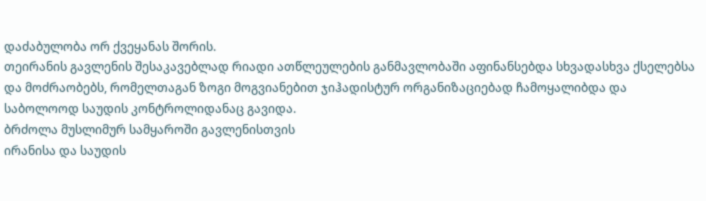დაძაბულობა ორ ქვეყანას შორის.
თეირანის გავლენის შესაკავებლად რიადი ათწლეულების განმავლობაში აფინანსებდა სხვადასხვა ქსელებსა და მოძრაობებს, რომელთაგან ზოგი მოგვიანებით ჯიჰადისტურ ორგანიზაციებად ჩამოყალიბდა და საბოლოოდ საუდის კონტროლიდანაც გავიდა.
ბრძოლა მუსლიმურ სამყაროში გავლენისთვის
ირანისა და საუდის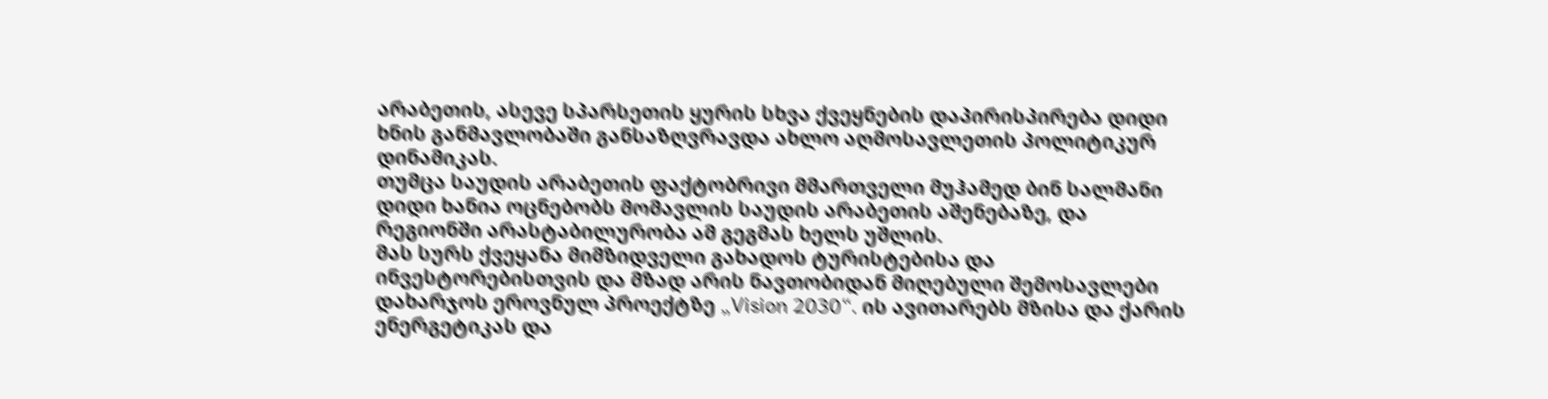არაბეთის, ასევე სპარსეთის ყურის სხვა ქვეყნების დაპირისპირება დიდი ხნის განმავლობაში განსაზღვრავდა ახლო აღმოსავლეთის პოლიტიკურ დინამიკას.
თუმცა საუდის არაბეთის ფაქტობრივი მმართველი მუჰამედ ბინ სალმანი დიდი ხანია ოცნებობს მომავლის საუდის არაბეთის აშენებაზე, და რეგიონში არასტაბილურობა ამ გეგმას ხელს უშლის.
მას სურს ქვეყანა მიმზიდველი გახადოს ტურისტებისა და ინვესტორებისთვის და მზად არის ნავთობიდან მიღებული შემოსავლები დახარჯოს ეროვნულ პროექტზე „Vision 2030“. ის ავითარებს მზისა და ქარის ენერგეტიკას და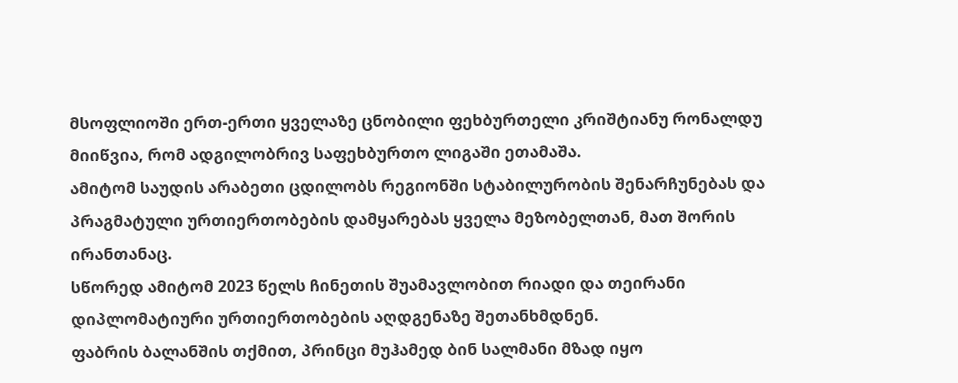მსოფლიოში ერთ-ერთი ყველაზე ცნობილი ფეხბურთელი კრიშტიანუ რონალდუ მიიწვია, რომ ადგილობრივ საფეხბურთო ლიგაში ეთამაშა.
ამიტომ საუდის არაბეთი ცდილობს რეგიონში სტაბილურობის შენარჩუნებას და პრაგმატული ურთიერთობების დამყარებას ყველა მეზობელთან, მათ შორის ირანთანაც.
სწორედ ამიტომ 2023 წელს ჩინეთის შუამავლობით რიადი და თეირანი დიპლომატიური ურთიერთობების აღდგენაზე შეთანხმდნენ.
ფაბრის ბალანშის თქმით, პრინცი მუჰამედ ბინ სალმანი მზად იყო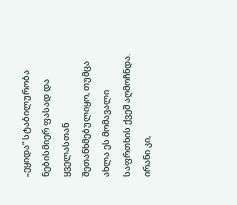„ეყიდა“ სტაბილურობა ნებისმიერ ფასად და ყველასთან შეთანხმებულიყო, თუმცა ახლა ეს მომავალი საფრთხის ქვეშ აღმოჩნდა.
ირანი კი,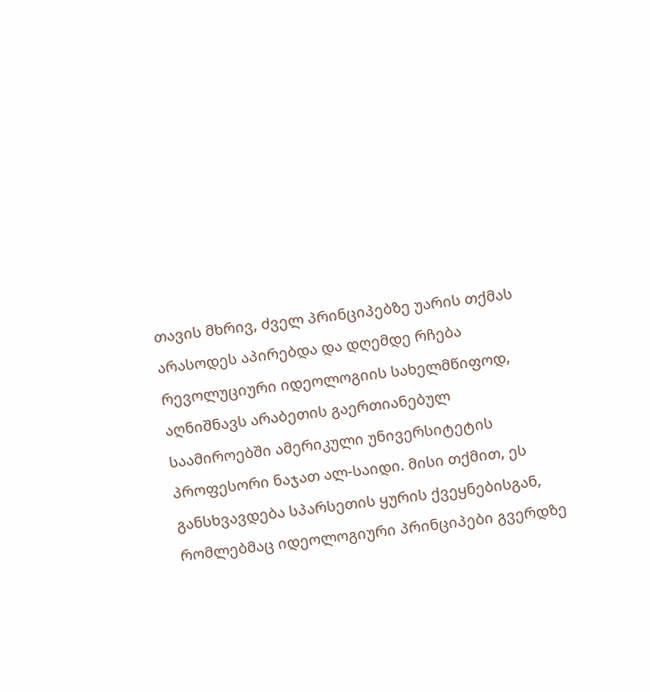თავის მხრივ, ძველ პრინციპებზე უარის თქმას არასოდეს აპირებდა და დღემდე რჩება რევოლუციური იდეოლოგიის სახელმწიფოდ, აღნიშნავს არაბეთის გაერთიანებულ საამიროებში ამერიკული უნივერსიტეტის პროფესორი ნაჯათ ალ-საიდი. მისი თქმით, ეს განსხვავდება სპარსეთის ყურის ქვეყნებისგან, რომლებმაც იდეოლოგიური პრინციპები გვერდზე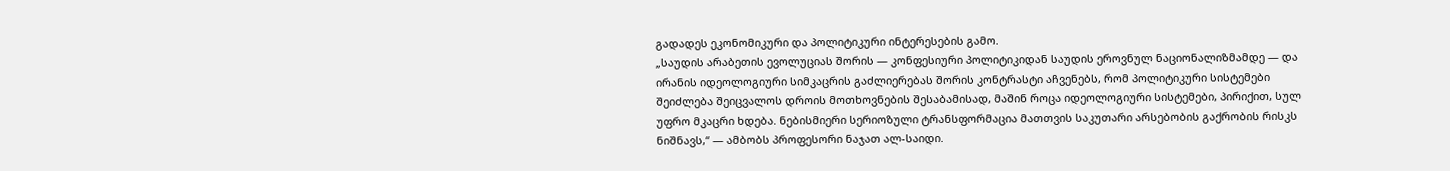გადადეს ეკონომიკური და პოლიტიკური ინტერესების გამო.
„საუდის არაბეთის ევოლუციას შორის — კონფესიური პოლიტიკიდან საუდის ეროვნულ ნაციონალიზმამდე — და ირანის იდეოლოგიური სიმკაცრის გაძლიერებას შორის კონტრასტი აჩვენებს, რომ პოლიტიკური სისტემები შეიძლება შეიცვალოს დროის მოთხოვნების შესაბამისად, მაშინ როცა იდეოლოგიური სისტემები, პირიქით, სულ უფრო მკაცრი ხდება. ნებისმიერი სერიოზული ტრანსფორმაცია მათთვის საკუთარი არსებობის გაქრობის რისკს ნიშნავს,“ — ამბობს პროფესორი ნაჯათ ალ-საიდი.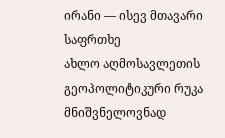ირანი — ისევ მთავარი საფრთხე
ახლო აღმოსავლეთის გეოპოლიტიკური რუკა მნიშვნელოვნად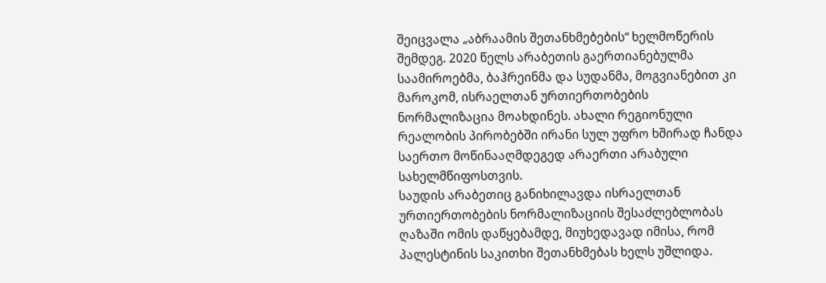შეიცვალა „აბრაამის შეთანხმებების“ ხელმოწერის შემდეგ. 2020 წელს არაბეთის გაერთიანებულმა საამიროებმა, ბაჰრეინმა და სუდანმა, მოგვიანებით კი მაროკომ, ისრაელთან ურთიერთობების ნორმალიზაცია მოახდინეს. ახალი რეგიონული რეალობის პირობებში ირანი სულ უფრო ხშირად ჩანდა საერთო მოწინააღმდეგედ არაერთი არაბული სახელმწიფოსთვის.
საუდის არაბეთიც განიხილავდა ისრაელთან ურთიერთობების ნორმალიზაციის შესაძლებლობას ღაზაში ომის დაწყებამდე, მიუხედავად იმისა, რომ პალესტინის საკითხი შეთანხმებას ხელს უშლიდა.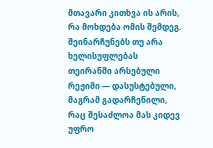მთავარი კითხვა ის არის, რა მოხდება ომის შემდეგ.
შეინარჩუნებს თუ არა ხელისუფლებას თეირანში არსებული რეჟიმი — დასუსტებული, მაგრამ გადარჩენილი, რაც შესაძლოა მას კიდევ უფრო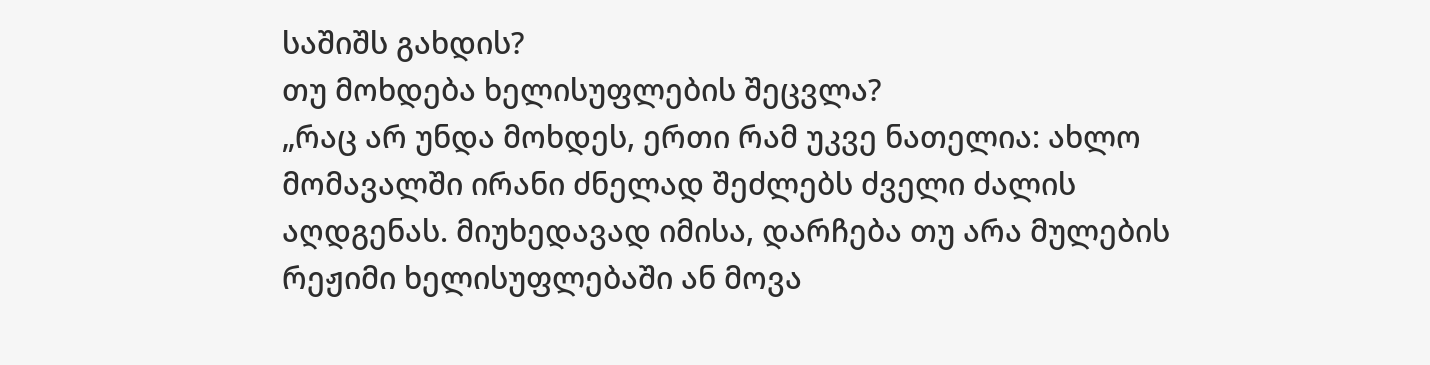საშიშს გახდის?
თუ მოხდება ხელისუფლების შეცვლა?
„რაც არ უნდა მოხდეს, ერთი რამ უკვე ნათელია: ახლო მომავალში ირანი ძნელად შეძლებს ძველი ძალის აღდგენას. მიუხედავად იმისა, დარჩება თუ არა მულების რეჟიმი ხელისუფლებაში ან მოვა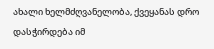ახალი ხელმძღვანელობა, ქვეყანას დრო დასჭირდება იმ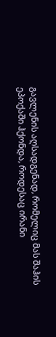გავლენის აღსადგენად, რომელიც მას შაჰის ეპოქაში ჰქონდა, როდესაც ირანი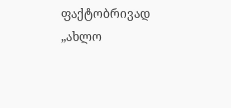ფაქტობრივად „ახლო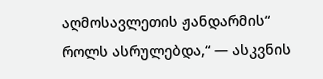აღმოსავლეთის ჟანდარმის“ როლს ასრულებდა,“ — ასკვნის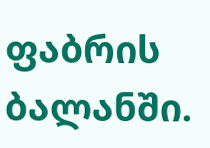ფაბრის ბალანში.